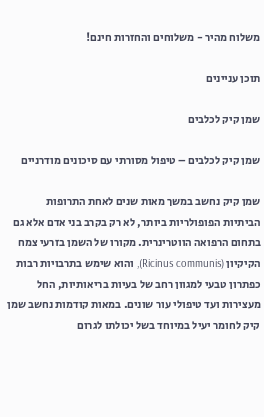משלוח מהיר - משלוחים והחזרות חינם!

תוכן עניינים

שמן קיק לכלבים

שמן קיק לכלבים – טיפול מסורתי עם סיכונים מודרניים

שמן קיק נחשב במשך מאות שנים לאחת התרופות הביתיות הפופולריות ביותר, לא רק בקרב בני אדם אלא גם בתחום הרפואה הווטרינרית. מקורו של השמן בזרעי צמח הקיקיון (Ricinus communis), והוא שימש בתרבויות רבות כפתרון טבעי למגוון רחב של בעיות בריאותיות, החל מעצירות ועד טיפולי עור שונים. במאות קודמות נחשב שמן קיק לחומר יעיל במיוחד בשל יכולתו לגרום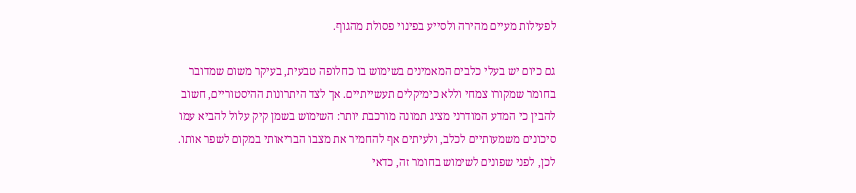לפעילות מעיים מהירה ולסייע בפינוי פסולת מהגוף.

גם כיום יש בעלי כלבים המאמינים בשימוש בו כחלופה טבעית, בעיקר משום שמדובר בחומר שמקורו צמחי וללא כימיקלים תעשייתיים. אך לצד היתרונות ההיסטוריים, חשוב להבין כי המדע המודרני מציג תמונה מורכבת יותר: השימוש בשמן קיק עלול להביא עמו סיכונים משמעותיים לכלב, ולעיתים אף להחמיר את מצבו הבריאותי במקום לשפר אותו. לכן, לפני שפונים לשימוש בחומר זה, כדאי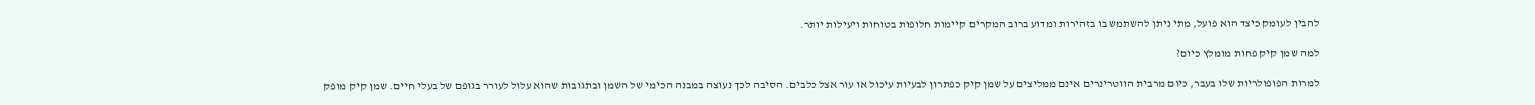להבין לעומק כיצד הוא פועל, מתי ניתן להשתמש בו בזהירות ומדוע ברוב המקרים קיימות חלופות בטוחות ויעילות יותר.

למה שמן קיק פחות מומלץ כיום?

למרות הפופולריות שלו בעבר, כיום מרבית הווטרינרים אינם ממליצים על שמן קיק כפתרון לבעיות עיכול או עור אצל כלבים. הסיבה לכך נעוצה במבנה הכימי של השמן ובתגובות שהוא עלול לעורר בגופם של בעלי חיים. שמן קיק מופק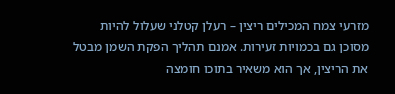מזרעי צמח המכילים ריצין – רעלן קטלני שעלול להיות מסוכן גם בכמויות זעירות. אמנם תהליך הפקת השמן מבטל את הריצין, אך הוא משאיר בתוכו חומצה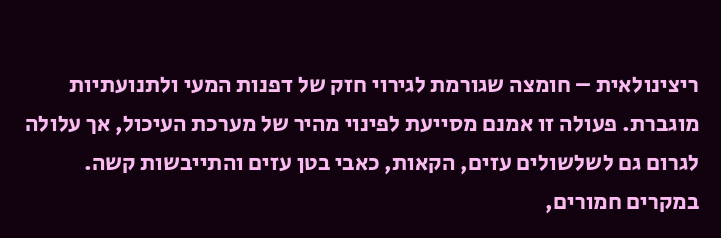ריצינולאית – חומצה שגורמת לגירוי חזק של דפנות המעי ולתנועתיות מוגברת. פעולה זו אמנם מסייעת לפינוי מהיר של מערכת העיכול, אך עלולה לגרום גם לשלשולים עזים, הקאות, כאבי בטן עזים והתייבשות קשה. במקרים חמורים,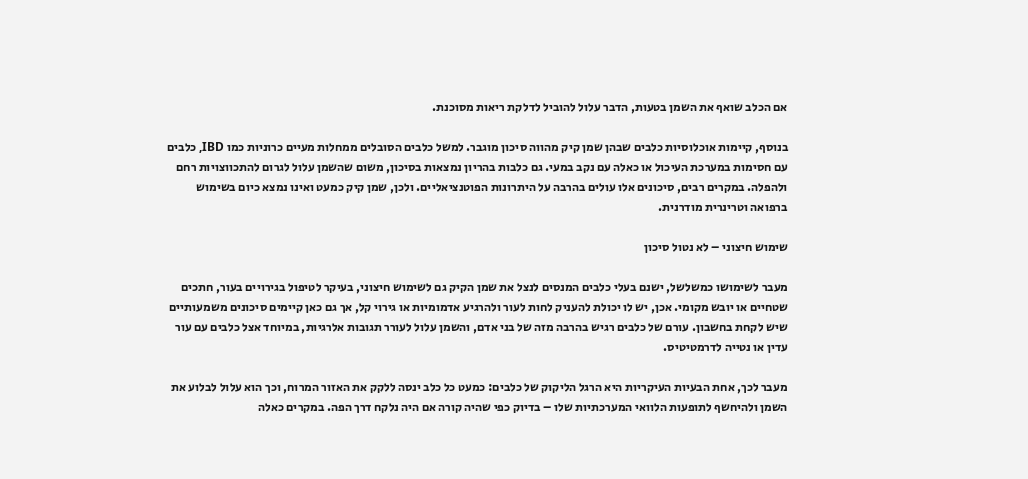אם הכלב שואף את השמן בטעות, הדבר עלול להוביל לדלקת ריאות מסוכנת.

בנוסף, קיימות אוכלוסיות כלבים שבהן שמן קיק מהווה סיכון מוגבר. למשל כלבים הסובלים ממחלות מעיים כרוניות כמו IBD, כלבים עם חסימות במערכת העיכול או כאלה עם נקב במעי. גם כלבות בהריון נמצאות בסיכון, משום שהשמן עלול לגרום להתכווצויות רחם ולהפלה. במקרים רבים, סיכונים אלו עולים בהרבה על היתרונות הפוטנציאליים. ולכן, שמן קיק כמעט ואינו נמצא כיום בשימוש ברפואה וטרינרית מודרנית.

שימוש חיצוני – לא נטול סיכון

מעבר לשימושו כמשלשל, ישנם בעלי כלבים המנסים לנצל את שמן הקיק גם לשימוש חיצוני, בעיקר לטיפול בגירויים בעור, חתכים שטחיים או יובש מקומי. אכן, יש לו יכולת להעניק לחות לעור ולהרגיע אדמומיות או גירוי קל, אך גם כאן קיימים סיכונים משמעותיים שיש לקחת בחשבון. עורם של כלבים רגיש בהרבה מזה של בני אדם, והשמן עלול לעורר תגובות אלרגיות, במיוחד אצל כלבים עם עור עדין או נטייה לדרמטיטיס.

מעבר לכך, אחת הבעיות העיקריות היא הרגל הליקוק של כלבים: כמעט כל כלב ינסה ללקק את האזור המרוח, וכך הוא עלול לבלוע את השמן ולהיחשף לתופעות הלוואי המערכתיות שלו – בדיוק כפי שהיה קורה אם היה נלקח דרך הפה. במקרים כאלה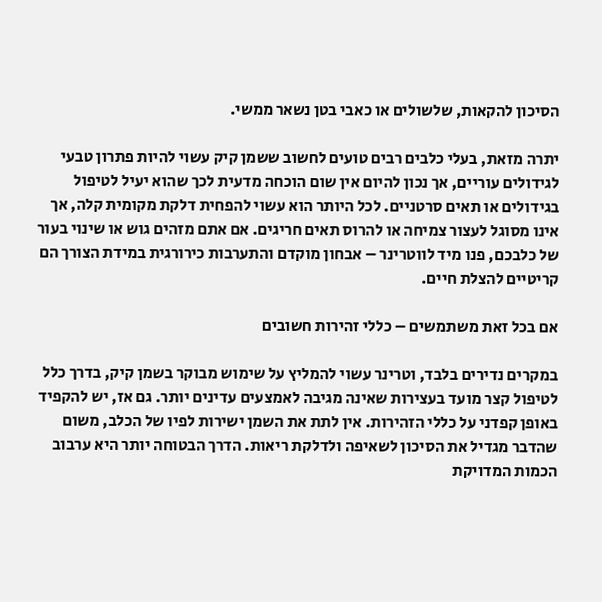הסיכון להקאות, שלשולים או כאבי בטן נשאר ממשי.

יתרה מזאת, בעלי כלבים רבים טועים לחשוב ששמן קיק עשוי להיות פתרון טבעי לגידולים עוריים, אך נכון להיום אין שום הוכחה מדעית לכך שהוא יעיל לטיפול בגידולים או תאים סרטניים. לכל היותר הוא עשוי להפחית דלקת מקומית קלה, אך אינו מסוגל לעצור צמיחה או להרוס תאים חריגים. אם אתם מזהים גוש או שינוי בעור של כלבכם, פנו מיד לווטרינר – אבחון מוקדם והתערבות כירורגית במידת הצורך הם קריטיים להצלת חיים.

אם בכל זאת משתמשים – כללי זהירות חשובים

במקרים נדירים בלבד, וטרינר עשוי להמליץ על שימוש מבוקר בשמן קיק, בדרך כלל לטיפול קצר מועד בעצירות שאינה מגיבה לאמצעים עדינים יותר. גם אז, יש להקפיד באופן קפדני על כללי הזהירות. אין לתת את השמן ישירות לפיו של הכלב, משום שהדבר מגדיל את הסיכון לשאיפה ולדלקת ריאות. הדרך הבטוחה יותר היא ערבוב הכמות המדויקת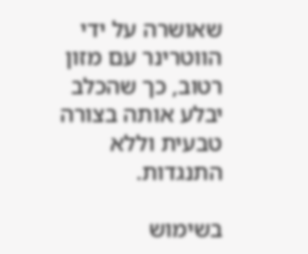שאושרה על ידי הווטרינר עם מזון רטוב, כך שהכלב יבלע אותה בצורה טבעית וללא התנגדות.

בשימוש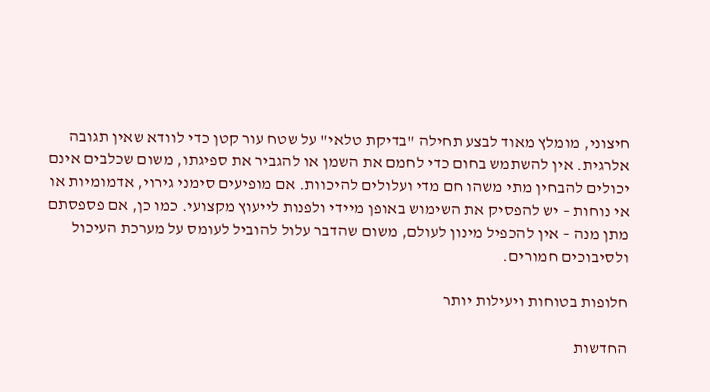חיצוני, מומלץ מאוד לבצע תחילה "בדיקת טלאי" על שטח עור קטן כדי לוודא שאין תגובה אלרגית. אין להשתמש בחום כדי לחמם את השמן או להגביר את ספיגתו, משום שכלבים אינם יכולים להבחין מתי משהו חם מדי ועלולים להיכוות. אם מופיעים סימני גירוי, אדמומיות או אי נוחות – יש להפסיק את השימוש באופן מיידי ולפנות לייעוץ מקצועי. כמו כן, אם פספסתם מתן מנה – אין להכפיל מינון לעולם, משום שהדבר עלול להוביל לעומס על מערכת העיכול ולסיבוכים חמורים.

חלופות בטוחות ויעילות יותר

החדשות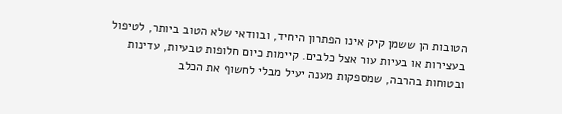הטובות הן ששמן קיק אינו הפתרון היחיד, ובוודאי שלא הטוב ביותר, לטיפול בעצירות או בעיות עור אצל כלבים. קיימות כיום חלופות טבעיות, עדינות ובטוחות בהרבה, שמספקות מענה יעיל מבלי לחשוף את הכלב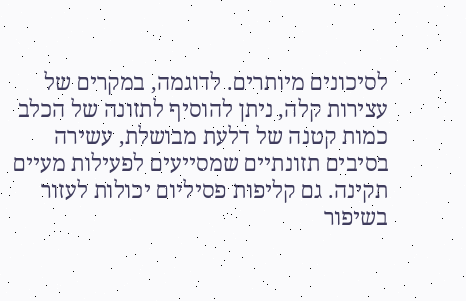לסיכונים מיותרים. לדוגמה, במקרים של עצירות קלה, ניתן להוסיף לתזונה של הכלב כמות קטנה של דלעת מבושלת, עשירה בסיבים תזונתיים שמסייעים לפעילות מעיים תקינה. גם קליפות פסיליום יכולות לעזור בשיפור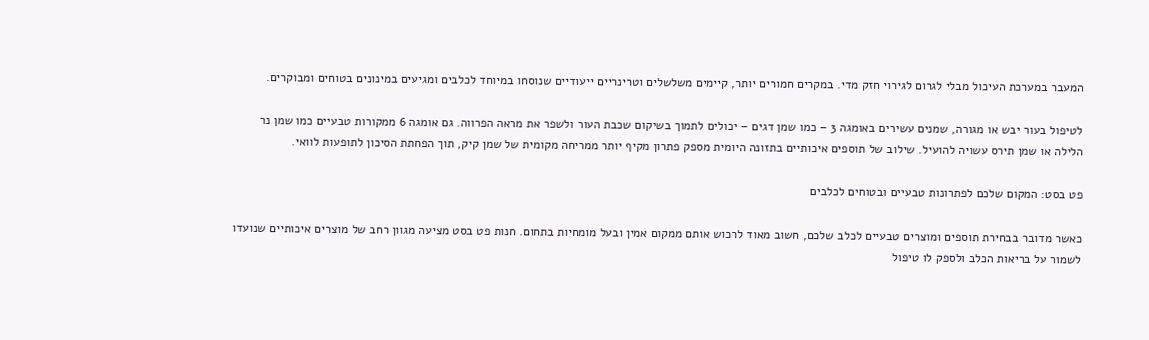המעבר במערכת העיכול מבלי לגרום לגירוי חזק מדי. במקרים חמורים יותר, קיימים משלשלים וטרינריים ייעודיים שנוסחו במיוחד לכלבים ומגיעים במינונים בטוחים ומבוקרים.

לטיפול בעור יבש או מגורה, שמנים עשירים באומגה 3 – כמו שמן דגים – יכולים לתמוך בשיקום שכבת העור ולשפר את מראה הפרווה. גם אומגה 6 ממקורות טבעיים כמו שמן נר הלילה או שמן תירס עשויה להועיל. שילוב של תוספים איכותיים בתזונה היומית מספק פתרון מקיף יותר ממריחה מקומית של שמן קיק, תוך הפחתת הסיכון לתופעות לוואי.

פט בסט: המקום שלכם לפתרונות טבעיים ובטוחים לכלבים

כאשר מדובר בבחירת תוספים ומוצרים טבעיים לכלב שלכם, חשוב מאוד לרכוש אותם ממקום אמין ובעל מומחיות בתחום. חנות פט בסט מציעה מגוון רחב של מוצרים איכותיים שנועדו לשמור על בריאות הכלב ולספק לו טיפול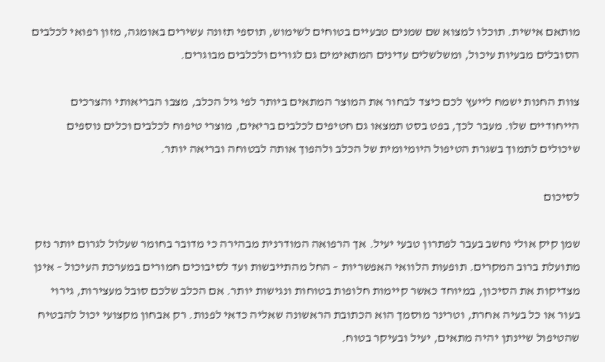מותאם אישית. תוכלו למצוא שם שמנים טבעיים בטוחים לשימוש, תוספי תזונה עשירים באומגה, מזון רפואי לכלבים הסובלים מבעיות עיכול, ומשלשלים עדינים המתאימים גם לגורים ולכלבים מבוגרים.

צוות החנות ישמח לייעץ לכם כיצד לבחור את המוצר המתאים ביותר לפי גיל הכלב, מצבו הבריאותי והצרכים הייחודיים שלו. מעבר לכך, בפט בסט תמצאו גם חטיפים לכלבים בריאים, מוצרי טיפוח לכלבים וכלים נוספים שיכולים לתמוך בשגרת הטיפול היומיומית של הכלב ולהפוך אותה לבטוחה ובריאה יותר.

לסיכום

שמן קיק אולי נחשב בעבר לפתרון טבעי יעיל. אך הרפואה המודרנית מבהירה כי מדובר בחומר שעלול לגרום יותר נזק מתועלת ברוב המקרים. תופעות הלוואי האפשריות – החל מהתייבשות ועד לסיבוכים חמורים במערכת העיכול – אינן מצדיקות את הסיכון, במיוחד כאשר קיימות חלופות בטוחות ונגישות יותר. אם הכלב שלכם סובל מעצירות, גירוי בעור או כל בעיה אחרת, וטרינר מוסמך הוא הכתובת הראשונה שאליה כדאי לפנות. רק אבחון מקצועי יכול להבטיח שהטיפול שיינתן יהיה מתאים, יעיל ובעיקר בטוח.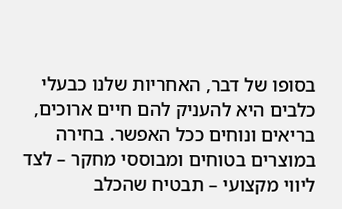בסופו של דבר, האחריות שלנו כבעלי כלבים היא להעניק להם חיים ארוכים, בריאים ונוחים ככל האפשר. בחירה במוצרים בטוחים ומבוססי מחקר – לצד ליווי מקצועי – תבטיח שהכלב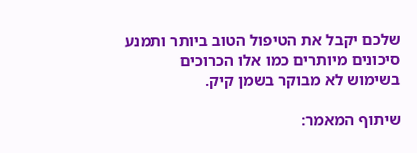שלכם יקבל את הטיפול הטוב ביותר ותמנע סיכונים מיותרים כמו אלו הכרוכים בשימוש לא מבוקר בשמן קיק.

שיתוף המאמר: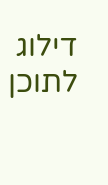דילוג לתוכן